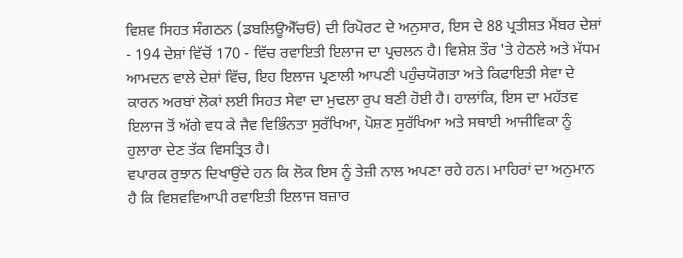ਵਿਸ਼ਵ ਸਿਹਤ ਸੰਗਠਨ (ਡਬਲਿਊਐੱਚਓ) ਦੀ ਰਿਪੋਰਟ ਦੇ ਅਨੁਸਾਰ, ਇਸ ਦੇ 88 ਪ੍ਰਤੀਸ਼ਤ ਮੈਂਬਰ ਦੇਸ਼ਾਂ - 194 ਦੇਸ਼ਾਂ ਵਿੱਚੋਂ 170 - ਵਿੱਚ ਰਵਾਇਤੀ ਇਲਾਜ ਦਾ ਪ੍ਰਚਲਨ ਹੈ। ਵਿਸ਼ੇਸ਼ ਤੌਰ 'ਤੇ ਹੇਠਲੇ ਅਤੇ ਮੱਧਮ ਆਮਦਨ ਵਾਲੇ ਦੇਸ਼ਾਂ ਵਿੱਚ, ਇਹ ਇਲਾਜ ਪ੍ਰਣਾਲੀ ਆਪਣੀ ਪਹੁੰਚਯੋਗਤਾ ਅਤੇ ਕਿਫਾਇਤੀ ਸੇਵਾ ਦੇ ਕਾਰਨ ਅਰਬਾਂ ਲੋਕਾਂ ਲਈ ਸਿਹਤ ਸੇਵਾ ਦਾ ਮੁਢਲਾ ਰੁਪ ਬਣੀ ਹੋਈ ਹੈ। ਹਾਲਾਂਕਿ, ਇਸ ਦਾ ਮਹੱਤਵ ਇਲਾਜ ਤੋਂ ਅੱਗੇ ਵਧ ਕੇ ਜੈਵ ਵਿਭਿੰਨਤਾ ਸੁਰੱਖਿਆ, ਪੋਸ਼ਣ ਸੁਰੱਖਿਆ ਅਤੇ ਸਥਾਈ ਆਜੀਵਿਕਾ ਨੂੰ ਹੁਲਾਰਾ ਦੇਣ ਤੱਕ ਵਿਸਤ੍ਰਿਤ ਹੈ।
ਵਪਾਰਕ ਰੁਝਾਨ ਦਿਖਾਉਂਦੇ ਹਨ ਕਿ ਲੋਕ ਇਸ ਨੂੰ ਤੇਜ਼ੀ ਨਾਲ ਅਪਣਾ ਰਹੇ ਹਨ। ਮਾਹਿਰਾਂ ਦਾ ਅਨੁਮਾਨ ਹੈ ਕਿ ਵਿਸ਼ਵਵਿਆਪੀ ਰਵਾਇਤੀ ਇਲਾਜ ਬਜ਼ਾਰ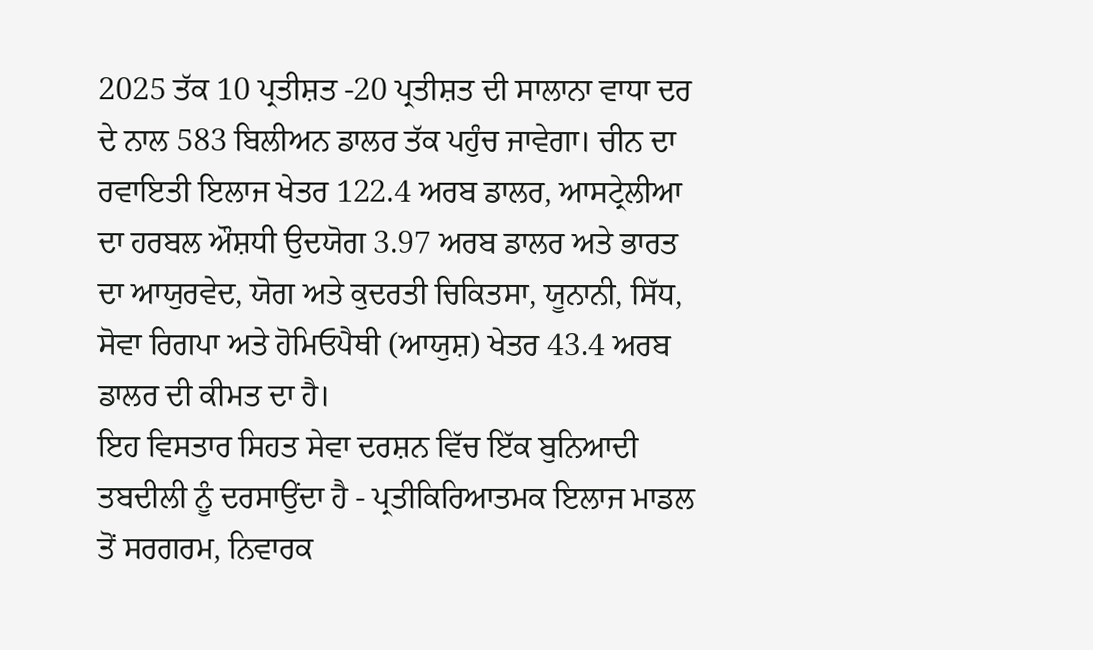2025 ਤੱਕ 10 ਪ੍ਰਤੀਸ਼ਤ -20 ਪ੍ਰਤੀਸ਼ਤ ਦੀ ਸਾਲਾਨਾ ਵਾਧਾ ਦਰ ਦੇ ਨਾਲ 583 ਬਿਲੀਅਨ ਡਾਲਰ ਤੱਕ ਪਹੁੰਚ ਜਾਵੇਗਾ। ਚੀਨ ਦਾ ਰਵਾਇਤੀ ਇਲਾਜ ਖੇਤਰ 122.4 ਅਰਬ ਡਾਲਰ, ਆਸਟ੍ਰੇਲੀਆ ਦਾ ਹਰਬਲ ਔਸ਼ਧੀ ਉਦਯੋਗ 3.97 ਅਰਬ ਡਾਲਰ ਅਤੇ ਭਾਰਤ ਦਾ ਆਯੁਰਵੇਦ, ਯੋਗ ਅਤੇ ਕੁਦਰਤੀ ਚਿਕਿਤਸਾ, ਯੂਨਾਨੀ, ਸਿੱਧ, ਸੋਵਾ ਰਿਗਪਾ ਅਤੇ ਹੋਮਿਓਪੈਥੀ (ਆਯੁਸ਼) ਖੇਤਰ 43.4 ਅਰਬ ਡਾਲਰ ਦੀ ਕੀਮਤ ਦਾ ਹੈ।
ਇਹ ਵਿਸਤਾਰ ਸਿਹਤ ਸੇਵਾ ਦਰਸ਼ਨ ਵਿੱਚ ਇੱਕ ਬੁਨਿਆਦੀ ਤਬਦੀਲੀ ਨੂੰ ਦਰਸਾਉਂਦਾ ਹੈ - ਪ੍ਰਤੀਕਿਰਿਆਤਮਕ ਇਲਾਜ ਮਾਡਲ ਤੋਂ ਸਰਗਰਮ, ਨਿਵਾਰਕ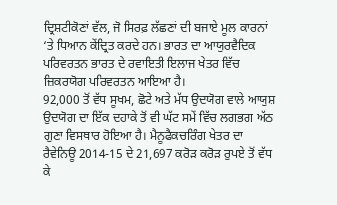ਦ੍ਰਿਸ਼ਟੀਕੋਣਾਂ ਵੱਲ, ਜੋ ਸਿਰਫ਼ ਲੱਛਣਾਂ ਦੀ ਬਜਾਏ ਮੂਲ ਕਾਰਨਾਂ ‘ਤੇ ਧਿਆਨ ਕੇਂਦ੍ਰਿਤ ਕਰਦੇ ਹਨ। ਭਾਰਤ ਦਾ ਆਯੁਰਵੈਦਿਕ ਪਰਿਵਰਤਨ ਭਾਰਤ ਦੇ ਰਵਾਇਤੀ ਇਲਾਜ ਖੇਤਰ ਵਿੱਚ ਜ਼ਿਕਰਯੋਗ ਪਰਿਵਰਤਨ ਆਇਆ ਹੈ।
92,000 ਤੋਂ ਵੱਧ ਸੂਖਮ, ਛੋਟੇ ਅਤੇ ਮੱਧ ਉਦਯੋਗ ਵਾਲੇ ਆਯੁਸ਼ ਉਦਯੋਗ ਦਾ ਇੱਕ ਦਹਾਕੇ ਤੋਂ ਵੀ ਘੱਟ ਸਮੇਂ ਵਿੱਚ ਲਗਭਗ ਅੱਠ ਗੁਣਾ ਵਿਸਥਾਰ ਹੋਇਆ ਹੈ। ਮੈਨੂਫੈਕਚਰਿੰਗ ਖੇਤਰ ਦਾ ਰੈਵੇਨਿਊ 2014-15 ਦੇ 21,697 ਕਰੋੜ ਕਰੋੜ ਰੁਪਏ ਤੋਂ ਵੱਧ ਕੇ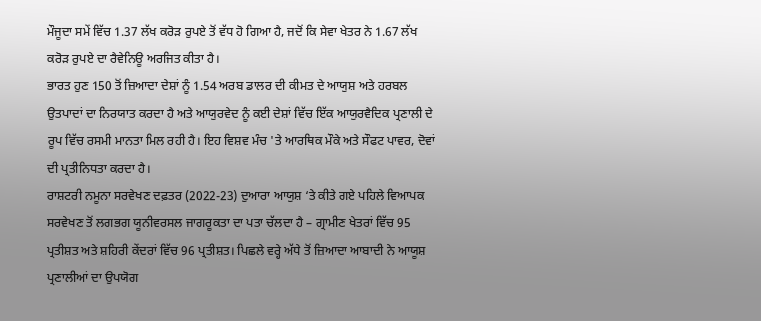ਮੌਜੂਦਾ ਸਮੇਂ ਵਿੱਚ 1.37 ਲੱਖ ਕਰੋੜ ਰੁਪਏ ਤੋਂ ਵੱਧ ਹੋ ਗਿਆ ਹੈ, ਜਦੋਂ ਕਿ ਸੇਵਾ ਖੇਤਰ ਨੇ 1.67 ਲੱਖ ਕਰੋੜ ਰੁਪਏ ਦਾ ਰੈਵੇਨਿਊ ਅਰਜਿਤ ਕੀਤਾ ਹੈ।
ਭਾਰਤ ਹੁਣ 150 ਤੋਂ ਜ਼ਿਆਦਾ ਦੇਸ਼ਾਂ ਨੂੰ 1.54 ਅਰਬ ਡਾਲਰ ਦੀ ਕੀਮਤ ਦੇ ਆਯੁਸ਼ ਅਤੇ ਹਰਬਲ ਉਤਪਾਦਾਂ ਦਾ ਨਿਰਯਾਤ ਕਰਦਾ ਹੈ ਅਤੇ ਆਯੁਰਵੇਦ ਨੂੰ ਕਈ ਦੇਸ਼ਾਂ ਵਿੱਚ ਇੱਕ ਆਯੁਰਵੈਦਿਕ ਪ੍ਰਣਾਲੀ ਦੇ ਰੂਪ ਵਿੱਚ ਰਸਮੀ ਮਾਨਤਾ ਮਿਲ ਰਹੀ ਹੈ। ਇਹ ਵਿਸ਼ਵ ਮੰਚ 'ਤੇ ਆਰਥਿਕ ਮੌਕੇ ਅਤੇ ਸੌਫਟ ਪਾਵਰ, ਦੋਵਾਂ ਦੀ ਪ੍ਰਤੀਨਿਧਤਾ ਕਰਦਾ ਹੈ।
ਰਾਸ਼ਟਰੀ ਨਮੂਨਾ ਸਰਵੇਖਣ ਦਫ਼ਤਰ (2022-23) ਦੁਆਰਾ ਆਯੁਸ਼ ‘ਤੇ ਕੀਤੇ ਗਏ ਪਹਿਲੇ ਵਿਆਪਕ ਸਰਵੇਖਣ ਤੋਂ ਲਗਭਗ ਯੂਨੀਵਰਸਲ ਜਾਗਰੂਕਤਾ ਦਾ ਪਤਾ ਚੱਲਦਾ ਹੈ – ਗ੍ਰਾਮੀਣ ਖੇਤਰਾਂ ਵਿੱਚ 95 ਪ੍ਰਤੀਸ਼ਤ ਅਤੇ ਸ਼ਹਿਰੀ ਕੇਂਦਰਾਂ ਵਿੱਚ 96 ਪ੍ਰਤੀਸ਼ਤ। ਪਿਛਲੇ ਵਰ੍ਹੇ ਅੱਧੇ ਤੋਂ ਜ਼ਿਆਦਾ ਆਬਾਦੀ ਨੇ ਆਯੂਸ਼ ਪ੍ਰਣਾਲੀਆਂ ਦਾ ਉਪਯੋਗ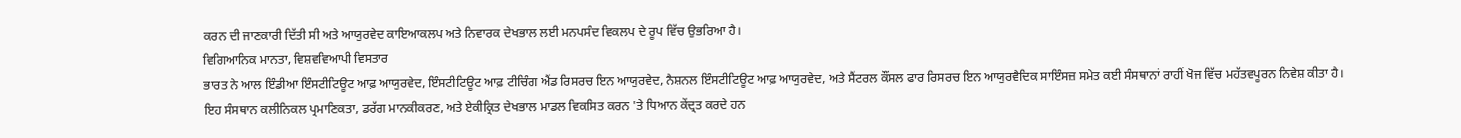ਕਰਨ ਦੀ ਜਾਣਕਾਰੀ ਦਿੱਤੀ ਸੀ ਅਤੇ ਆਯੁਰਵੇਦ ਕਾਇਆਕਲਪ ਅਤੇ ਨਿਵਾਰਕ ਦੇਖਭਾਲ ਲਈ ਮਨਪਸੰਦ ਵਿਕਲਪ ਦੇ ਰੂਪ ਵਿੱਚ ਉਭਰਿਆ ਹੈ।
ਵਿਗਿਆਨਿਕ ਮਾਨਤਾ, ਵਿਸ਼ਵਵਿਆਪੀ ਵਿਸਤਾਰ
ਭਾਰਤ ਨੇ ਆਲ ਇੰਡੀਆ ਇੰਸਟੀਟਿਊਟ ਆਫ਼ ਆਯੁਰਵੇਦ, ਇੰਸਟੀਟਿਊਟ ਆਫ਼ ਟੀਚਿੰਗ ਐਂਡ ਰਿਸਰਚ ਇਨ ਆਯੁਰਵੇਦ, ਨੈਸ਼ਨਲ ਇੰਸਟੀਟਿਊਟ ਆਫ਼ ਆਯੁਰਵੇਦ, ਅਤੇ ਸੈਂਟਰਲ ਕੌਂਸਲ ਫਾਰ ਰਿਸਰਚ ਇਨ ਆਯੁਰਵੈਦਿਕ ਸਾਇੰਸਜ਼ ਸਮੇਤ ਕਈ ਸੰਸਥਾਨਾਂ ਰਾਹੀਂ ਖੋਜ ਵਿੱਚ ਮਹੱਤਵਪੂਰਨ ਨਿਵੇਸ਼ ਕੀਤਾ ਹੈ।
ਇਹ ਸੰਸਥਾਨ ਕਲੀਨਿਕਲ ਪ੍ਰਮਾਣਿਕਤਾ, ਡਰੱਗ ਮਾਨਕੀਕਰਣ, ਅਤੇ ਏਕੀਕ੍ਰਿਤ ਦੇਖਭਾਲ ਮਾਡਲ ਵਿਕਸਿਤ ਕਰਨ 'ਤੇ ਧਿਆਨ ਕੇਂਦ੍ਰਤ ਕਰਦੇ ਹਨ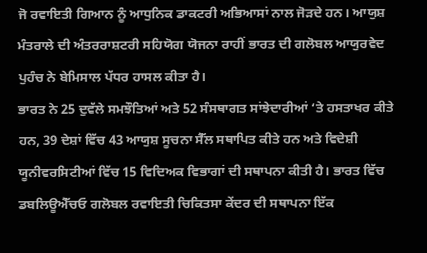ਜੋ ਰਵਾਇਤੀ ਗਿਆਨ ਨੂੰ ਆਧੁਨਿਕ ਡਾਕਟਰੀ ਅਭਿਆਸਾਂ ਨਾਲ ਜੋੜਦੇ ਹਨ। ਆਯੁਸ਼ ਮੰਤਰਾਲੇ ਦੀ ਅੰਤਰਰਾਸ਼ਟਰੀ ਸਹਿਯੋਗ ਯੋਜਨਾ ਰਾਹੀਂ ਭਾਰਤ ਦੀ ਗਲੋਬਲ ਆਯੁਰਵੇਦ ਪੁਹੰਚ ਨੇ ਬੇਮਿਸਾਲ ਪੱਧਰ ਹਾਸਲ ਕੀਤਾ ਹੈ।
ਭਾਰਤ ਨੇ 25 ਦੁਵੱਲੇ ਸਮਝੌਤਿਆਂ ਅਤੇ 52 ਸੰਸਥਾਗਤ ਸਾਂਝੇਦਾਰੀਆਂ ‘ਤੇ ਹਸਤਾਖਰ ਕੀਤੇ ਹਨ, 39 ਦੇਸ਼ਾਂ ਵਿੱਚ 43 ਆਯੁਸ਼ ਸੂਚਨਾ ਸੈੱਲ ਸਥਾਪਿਤ ਕੀਤੇ ਹਨ ਅਤੇ ਵਿਦੇਸ਼ੀ ਯੂਨੀਵਰਸਿਟੀਆਂ ਵਿੱਚ 15 ਵਿਦਿਅਕ ਵਿਭਾਗਾਂ ਦੀ ਸਥਾਪਨਾ ਕੀਤੀ ਹੈ। ਭਾਰਤ ਵਿੱਚ ਡਬਲਿਊਐੱਚਓ ਗਲੋਬਲ ਰਵਾਇਤੀ ਚਿਕਿਤਸਾ ਕੇਂਦਰ ਦੀ ਸਥਾਪਨਾ ਇੱਕ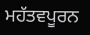ਮਹੱਤਵਪੂਰਨ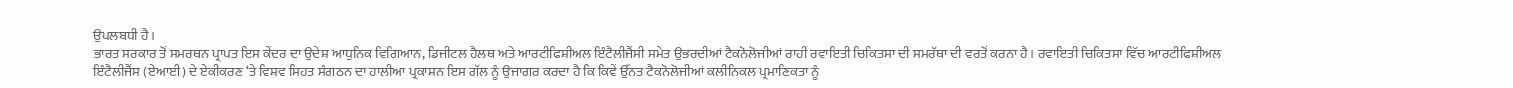ਉਪਲਬਧੀ ਹੈ।
ਭਾਰਤ ਸਰਕਾਰ ਤੋਂ ਸਮਰਥਨ ਪ੍ਰਾਪਤ ਇਸ ਕੇਂਦਰ ਦਾ ਉਦੇਸ਼ ਆਧੁਨਿਕ ਵਿਗਿਆਨ, ਡਿਜੀਟਲ ਹੈਲਥ ਅਤੇ ਆਰਟੀਫਿਸ਼ੀਅਲ ਇੰਟੈਲੀਜੈਂਸੀ ਸਮੇਤ ਉਭਰਦੀਆਂ ਟੈਕਨੋਲੋਜੀਆਂ ਰਾਹੀਂ ਰਵਾਇਤੀ ਚਿਕਿਤਸਾ ਦੀ ਸਮਰੱਥਾ ਦੀ ਵਰਤੋਂ ਕਰਨਾ ਹੈ। ਰਵਾਇਤੀ ਚਿਕਿਤਸਾ ਵਿੱਚ ਆਰਟੀਫਿਸ਼ੀਅਲ ਇੰਟੈਲੀਜੈਂਸ (ਏਆਈ) ਦੇ ਏਕੀਕਰਣ ‘ਤੇ ਵਿਸ਼ਵ ਸਿਹਤ ਸੰਗਠਨ ਦਾ ਹਾਲੀਆ ਪ੍ਰਕਾਸ਼ਨ ਇਸ ਗੱਲ ਨੂੰ ਉਜਾਗਰ ਕਰਦਾ ਹੈ ਕਿ ਕਿਵੇਂ ਉੱਨਤ ਟੈਕਨੋਲੋਜੀਆਂ ਕਲੀਨਿਕਲ ਪ੍ਰਮਾਣਿਕਤਾ ਨੂੰ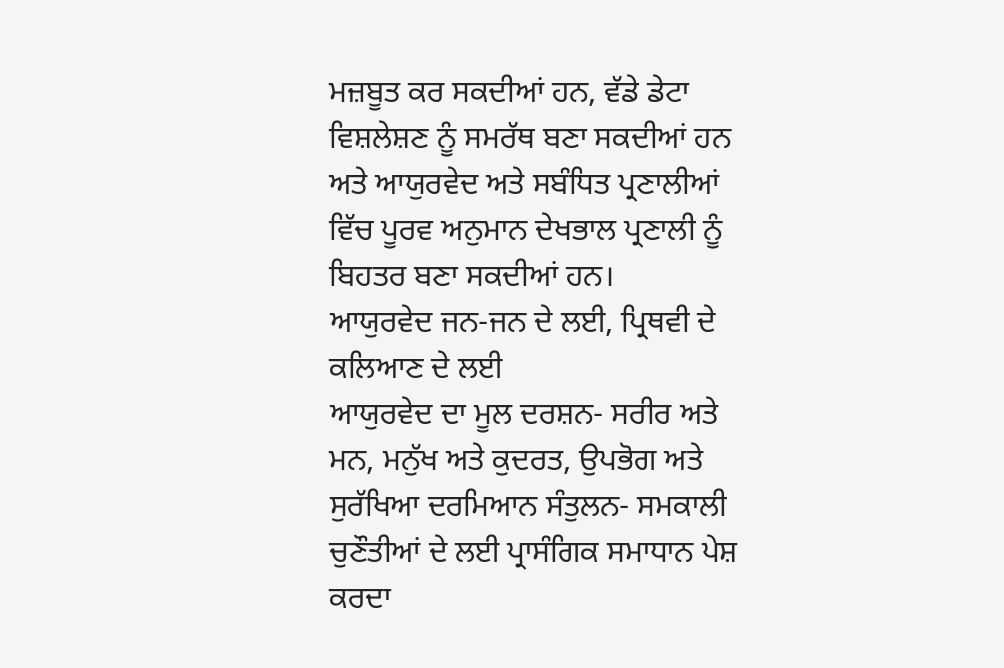ਮਜ਼ਬੂਤ ਕਰ ਸਕਦੀਆਂ ਹਨ, ਵੱਡੇ ਡੇਟਾ ਵਿਸ਼ਲੇਸ਼ਣ ਨੂੰ ਸਮਰੱਥ ਬਣਾ ਸਕਦੀਆਂ ਹਨ ਅਤੇ ਆਯੁਰਵੇਦ ਅਤੇ ਸਬੰਧਿਤ ਪ੍ਰਣਾਲੀਆਂ ਵਿੱਚ ਪੂਰਵ ਅਨੁਮਾਨ ਦੇਖਭਾਲ ਪ੍ਰਣਾਲੀ ਨੂੰ ਬਿਹਤਰ ਬਣਾ ਸਕਦੀਆਂ ਹਨ।
ਆਯੁਰਵੇਦ ਜਨ-ਜਨ ਦੇ ਲਈ, ਪ੍ਰਿਥਵੀ ਦੇ ਕਲਿਆਣ ਦੇ ਲਈ
ਆਯੁਰਵੇਦ ਦਾ ਮੂਲ ਦਰਸ਼ਨ- ਸਰੀਰ ਅਤੇ ਮਨ, ਮਨੁੱਖ ਅਤੇ ਕੁਦਰਤ, ਉਪਭੋਗ ਅਤੇ ਸੁਰੱਖਿਆ ਦਰਮਿਆਨ ਸੰਤੁਲਨ- ਸਮਕਾਲੀ ਚੁਣੌਤੀਆਂ ਦੇ ਲਈ ਪ੍ਰਾਸੰਗਿਕ ਸਮਾਧਾਨ ਪੇਸ਼ ਕਰਦਾ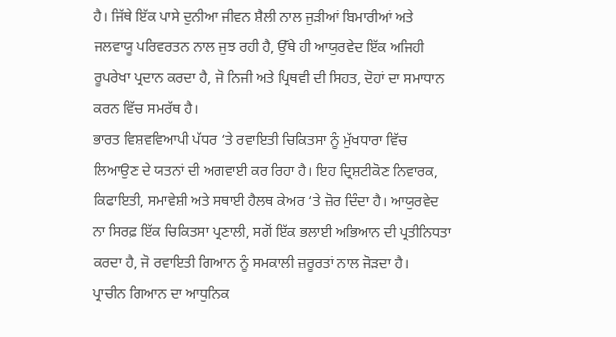ਹੈ। ਜਿੱਥੇ ਇੱਕ ਪਾਸੇ ਦੁਨੀਆ ਜੀਵਨ ਸ਼ੈਲੀ ਨਾਲ ਜੁੜੀਆਂ ਬਿਮਾਰੀਆਂ ਅਤੇ ਜਲਵਾਯੂ ਪਰਿਵਰਤਨ ਨਾਲ ਜੁਝ ਰਹੀ ਹੈ, ਉੱਥੇ ਹੀ ਆਯੁਰਵੇਦ ਇੱਕ ਅਜਿਹੀ ਰੂਪਰੇਖਾ ਪ੍ਰਦਾਨ ਕਰਦਾ ਹੈ, ਜੋ ਨਿਜੀ ਅਤੇ ਪ੍ਰਿਥਵੀ ਦੀ ਸਿਹਤ, ਦੋਹਾਂ ਦਾ ਸਮਾਧਾਨ ਕਰਨ ਵਿੱਚ ਸਮਰੱਥ ਹੈ।
ਭਾਰਤ ਵਿਸ਼ਵਵਿਆਪੀ ਪੱਧਰ ‘ਤੇ ਰਵਾਇਤੀ ਚਿਕਿਤਸਾ ਨੂੰ ਮੁੱਖਧਾਰਾ ਵਿੱਚ ਲਿਆਉਣ ਦੇ ਯਤਨਾਂ ਦੀ ਅਗਵਾਈ ਕਰ ਰਿਹਾ ਹੈ। ਇਹ ਦ੍ਰਿਸ਼ਟੀਕੋਣ ਨਿਵਾਰਕ, ਕਿਫਾਇਤੀ, ਸਮਾਵੇਸ਼ੀ ਅਤੇ ਸਥਾਈ ਹੈਲਥ ਕੇਅਰ ‘ਤੇ ਜ਼ੋਰ ਦਿੰਦਾ ਹੈ। ਆਯੁਰਵੇਦ ਨਾ ਸਿਰਫ਼ ਇੱਕ ਚਿਕਿਤਸਾ ਪ੍ਰਣਾਲੀ, ਸਗੋਂ ਇੱਕ ਭਲਾਈ ਅਭਿਆਨ ਦੀ ਪ੍ਰਤੀਨਿਧਤਾ ਕਰਦਾ ਹੈ, ਜੋ ਰਵਾਇਤੀ ਗਿਆਨ ਨੂੰ ਸਮਕਾਲੀ ਜ਼ਰੂਰਤਾਂ ਨਾਲ ਜੋੜਦਾ ਹੈ।
ਪ੍ਰਾਚੀਨ ਗਿਆਨ ਦਾ ਆਧੁਨਿਕ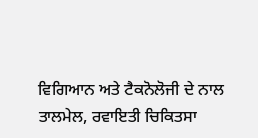ਵਿਗਿਆਨ ਅਤੇ ਟੈਕਨੋਲੋਜੀ ਦੇ ਨਾਲ ਤਾਲਮੇਲ, ਰਵਾਇਤੀ ਚਿਕਿਤਸਾ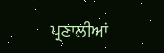ਪ੍ਰਣਾਲੀਆਂ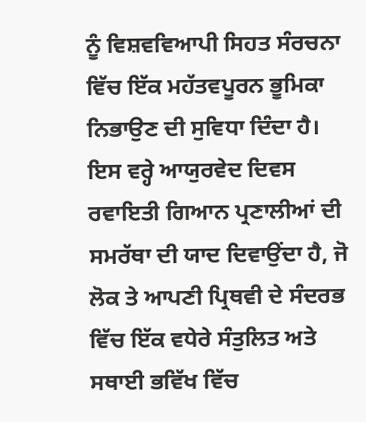ਨੂੰ ਵਿਸ਼ਵਵਿਆਪੀ ਸਿਹਤ ਸੰਰਚਨਾ ਵਿੱਚ ਇੱਕ ਮਹੱਤਵਪੂਰਨ ਭੂਮਿਕਾ ਨਿਭਾਉਣ ਦੀ ਸੁਵਿਧਾ ਦਿੰਦਾ ਹੈ। ਇਸ ਵਰ੍ਹੇ ਆਯੁਰਵੇਦ ਦਿਵਸ ਰਵਾਇਤੀ ਗਿਆਨ ਪ੍ਰਣਾਲੀਆਂ ਦੀ ਸਮਰੱਥਾ ਦੀ ਯਾਦ ਦਿਵਾਉਂਦਾ ਹੈ, ਜੋ ਲੋਕ ਤੇ ਆਪਣੀ ਪ੍ਰਿਥਵੀ ਦੇ ਸੰਦਰਭ ਵਿੱਚ ਇੱਕ ਵਧੇਰੇ ਸੰਤੁਲਿਤ ਅਤੇ ਸਥਾਈ ਭਵਿੱਖ ਵਿੱਚ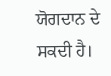ਯੋਗਦਾਨ ਦੇ ਸਕਦੀ ਹੈ।